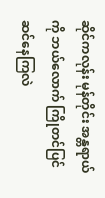ဆိုင်ကလုန်း မုန်တိုင်း အန္တရာယ်ကို ဘယ်လောက် ကြိုတင်ပြင်ဆင်နေကြလဲ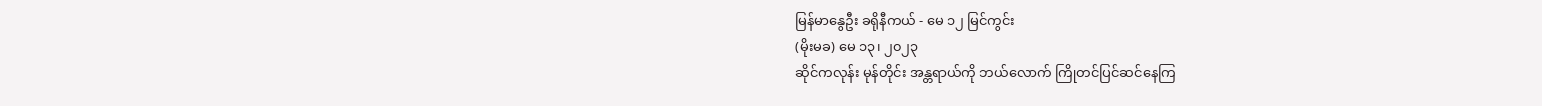မြန်မာနွေဦး ခရိုနီကယ် - မေ ၁၂ မြင်ကွင်း
(မိုးမခ) မေ ၁၃၊ ၂၀၂၃
ဆိုင်ကလုန်း မုန်တိုင်း အန္တရာယ်ကို ဘယ်လောက် ကြိုတင်ပြင်ဆင်နေကြ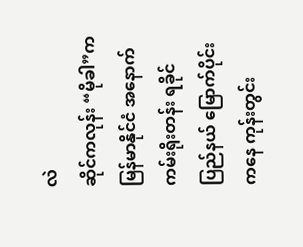လဲ
ဆိုင်ကလုန်း “မိုခါ”က မြန်မာနိုင်ငံ အနောက်ကမ်းရိုးတန်း ရခိုင်ပြည်နယ် မြောက်ပိုင်းကနေ ကုန်းတွင်း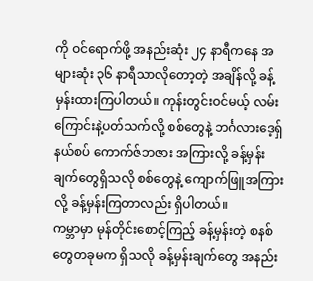ကို ဝင်ရောက်ဖို့ အနည်းဆုံး ၂၄ နာရီကနေ အများဆုံး ၃၆ နာရီသာလိုတော့တဲ့ အချိန်လို့ ခန့်မှန်းထားကြပါတယ်။ ကုန်းတွင်းဝင်မယ့် လမ်းကြောင်းနဲ့ပတ်သက်လို့ စစ်တွေနဲ့ ဘင်္ဂလားဒေ့ရှ်နယ်စပ် ကောက်ဇ်ဘဇား အကြားလို့ ခန့်မှန်းချက်တွေရှိသလို စစ်တွေနဲ့ ကျောက်ဖြူအကြားလို့ ခန့်မှန်းကြတာလည်း ရှိပါတယ်။
ကမ္ဘာမှာ မုန်တိုင်းစောင့်ကြည့် ခန့်မှန်းတဲ့ စနစ်တွေတခုမက ရှိသလို ခန့်မှန်းချက်တွေ အနည်း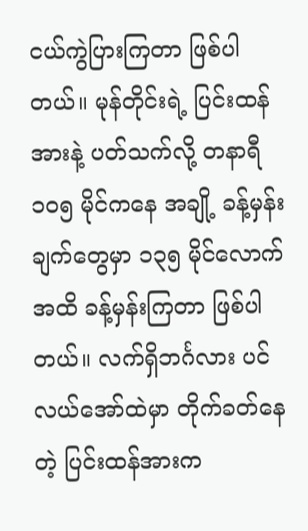ငယ်ကွဲပြားကြတာ ဖြစ်ပါတယ်။ မုန်တိုင်းရဲ့ ပြင်းထန်အားနဲ့ ပတ်သက်လို့ တနာရီ ၁၀၅ မိုင်ကနေ အချို့ ခန့်မှန်းချက်တွေမှာ ၁၃၅ မိုင်လောက်အထိ ခန့်မှန်းကြတာ ဖြစ်ပါတယ်။ လက်ရှိဘင်္ဂလား ပင်လယ်အော်ထဲမှာ တိုက်ခတ်နေတဲ့ ပြင်းထန်အားက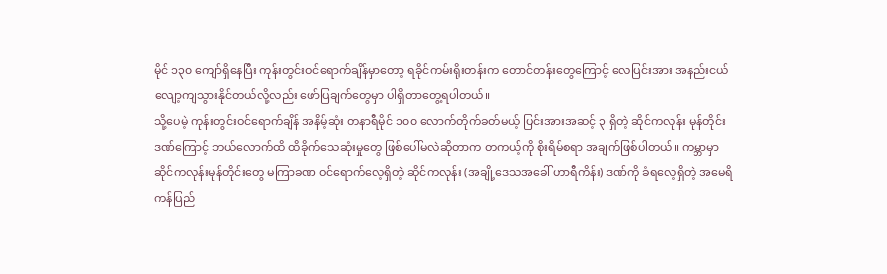မိုင် ၁၃၀ ကျော်ရှိနေပြီး ကုန်းတွင်းဝင်ရောက်ချိန်မှာတော့ ရခိုင်ကမ်းရိုးတန်းက တောင်တန်းတွေကြောင့် လေပြင်းအား အနည်းငယ် လျော့ကျသွားနိုင်တယ်လို့လည်း ဖော်ပြချက်တွေမှာ ပါရှိတာတွေ့ရပါတယ်။
သို့ပေမဲ့ ကုန်းတွင်းဝင်ရောက်ချိန် အနိမ့်ဆုံး တနာရီမိုင် ၁၀၀ လောက်တိုက်ခတ်မယ့် ပြင်းအားအဆင့် ၃ ရှိတဲ့ ဆိုင်ကလုန်း မုန်တိုင်းဒဏ်ကြောင့် ဘယ်လောက်ထိ ထိခိုက်သေဆုံးမှုတွေ ဖြစ်ပေါ်မလဲဆိုတာက တကယ့်ကို စိုးရိမ်စရာ အချက်ဖြစ်ပါတယ်။ ကမ္ဘာမှာ ဆိုင်ကလုန်းမုန်တိုင်းတွေ မကြာခဏ ဝင်ရောက်လေ့ရှိတဲ့ ဆိုင်ကလုန်း (အချို့ဒေသအခေါ် ဟာရီကိန်း) ဒဏ်ကို ခံရလေ့ရှိတဲ့ အမေရိကန်ပြည်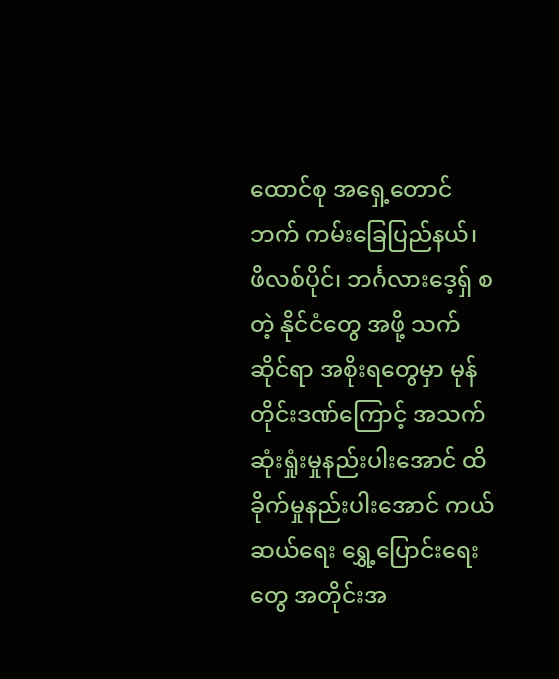ထောင်စု အရှေ့တောင်ဘက် ကမ်းခြေပြည်နယ်၊ ဖိလစ်ပိုင်၊ ဘင်္ဂလားဒေ့ရှ် စတဲ့ နိုင်ငံတွေ အဖို့ သက်ဆိုင်ရာ အစိုးရတွေမှာ မုန်တိုင်းဒဏ်ကြောင့် အသက်ဆုံးရှုံးမှုနည်းပါးအောင် ထိခိုက်မှုနည်းပါးအောင် ကယ်ဆယ်ရေး ရွှေ့ပြောင်းရေးတွေ အတိုင်းအ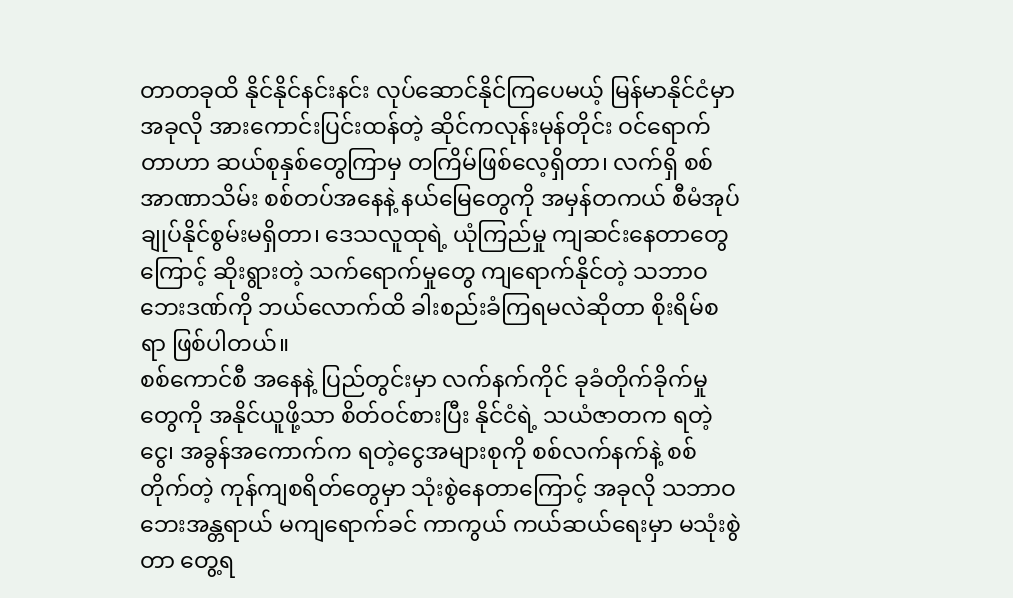တာတခုထိ နိုင်နိုင်နင်းနင်း လုပ်ဆောင်နိုင်ကြပေမယ့် မြန်မာနိုင်ငံမှာ အခုလို အားကောင်းပြင်းထန်တဲ့ ဆိုင်ကလုန်းမုန်တိုင်း ဝင်ရောက်တာဟာ ဆယ်စုနှစ်တွေကြာမှ တကြိမ်ဖြစ်လေ့ရှိတာ၊ လက်ရှိ စစ်အာဏာသိမ်း စစ်တပ်အနေနဲ့ နယ်မြေတွေကို အမှန်တကယ် စီမံအုပ်ချုပ်နိုင်စွမ်းမရှိတာ၊ ဒေသလူထုရဲ့ ယုံကြည်မှု ကျဆင်းနေတာတွေကြောင့် ဆိုးရွားတဲ့ သက်ရောက်မှုတွေ ကျရောက်နိုင်တဲ့ သဘာဝဘေးဒဏ်ကို ဘယ်လောက်ထိ ခါးစည်းခံကြရမလဲဆိုတာ စိုးရိမ်စရာ ဖြစ်ပါတယ်။
စစ်ကောင်စီ အနေနဲ့ ပြည်တွင်းမှာ လက်နက်ကိုင် ခုခံတိုက်ခိုက်မှုတွေကို အနိုင်ယူဖို့သာ စိတ်ဝင်စားပြီး နိုင်ငံရဲ့ သယံဇာတက ရတဲ့ငွေ၊ အခွန်အကောက်က ရတဲ့ငွေအများစုကို စစ်လက်နက်နဲ့ စစ်တိုက်တဲ့ ကုန်ကျစရိတ်တွေမှာ သုံးစွဲနေတာကြောင့် အခုလို သဘာဝဘေးအန္တရာယ် မကျရောက်ခင် ကာကွယ် ကယ်ဆယ်ရေးမှာ မသုံးစွဲတာ တွေ့ရ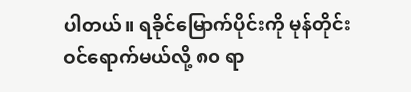ပါတယ်။ ရခိုင်မြောက်ပိုင်းကို မုန်တိုင်းဝင်ရောက်မယ်လို့ ၈၀ ရာ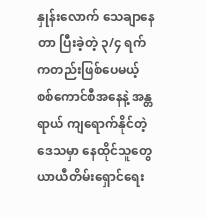နှုန်းလောက် သေချာနေတာ ပြီးခဲ့တဲ့ ၃/၄ ရက်ကတည်းဖြစ်ပေမယ့် စစ်ကောင်စီအနေနဲ့ အန္တရာယ် ကျရောက်နိုင်တဲ့ ဒေသမှာ နေထိုင်သူတွေ ယာယီတိမ်းရှောင်ရေး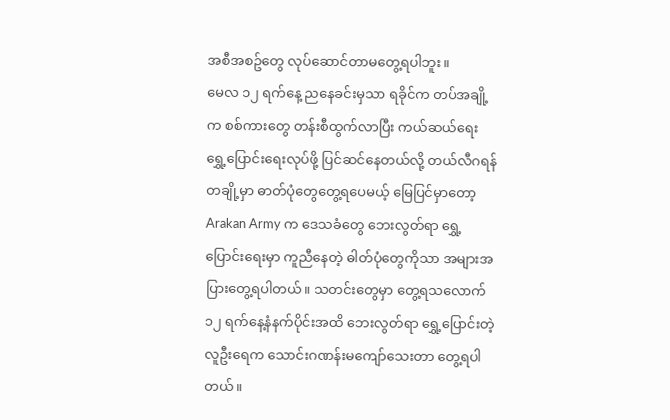အစီအစဥ်တွေ လုပ်ဆောင်တာမတွေ့ရပါဘူး။
မေလ ၁၂ ရက်နေ့ ညနေခင်းမှသာ ရခိုင်က တပ်အချို့က စစ်ကားတွေ တန်းစီထွက်လာပြီး ကယ်ဆယ်ရေး ရွှေ့ပြောင်းရေးလုပ်ဖို့ ပြင်ဆင်နေတယ်လို့ တယ်လီဂရန်တချို့မှာ ဓာတ်ပုံတွေတွေ့ရပေမယ့် မြေပြင်မှာတော့ Arakan Army က ဒေသခံတွေ ဘေးလွတ်ရာ ရွှေ့ပြောင်းရေးမှာ ကူညီနေတဲ့ ဓါတ်ပုံတွေကိုသာ အများအပြားတွေ့ရပါတယ်။ သတင်းတွေမှာ တွေ့ရသလောက် ၁၂ ရက်နေ့နံနက်ပိုင်းအထိ ဘေးလွတ်ရာ ရွှေ့ပြောင်းတဲ့ လူဦးရေက သောင်းဂဏန်းမကျော်သေးတာ တွေ့ရပါတယ်။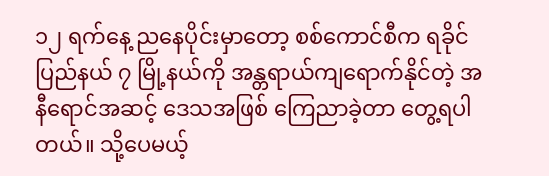၁၂ ရက်နေ့ ညနေပိုင်းမှာတော့ စစ်ကောင်စီက ရခိုင်ပြည်နယ် ၇ မြို့နယ်ကို အန္တရာယ်ကျရောက်နိုင်တဲ့ အနီရောင်အဆင့် ဒေသအဖြစ် ကြေညာခဲ့တာ တွေ့ရပါတယ်။ သို့ပေမယ့်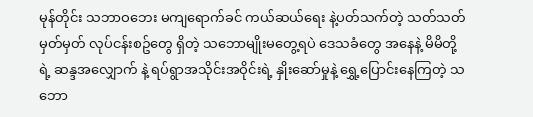မုန်တိုင်း သဘာဝဘေး မကျရောက်ခင် ကယ်ဆယ်ရေး နဲ့ပတ်သက်တဲ့ သတ်သတ်မှတ်မှတ် လုပ်ငန်းစဥ်တွေ ရှိတဲ့ သဘောမျိုးမတွေ့ရပဲ ဒေသခံတွေ အနေနဲ့ မိမိတို့ရဲ့ ဆန္ဒအလျှောက် နဲ့ ရပ်ရွာအသိုင်းအဝိုင်းရဲ့ နှိုးဆော်မှုနဲ့ ရွှေ့ပြောင်းနေကြတဲ့ သဘော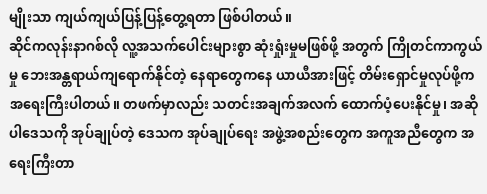မျိုးသာ ကျယ်ကျယ်ပြန့်ပြန့်တွေ့ရတာ ဖြစ်ပါတယ်။
ဆိုင်ကလုန်းနာဂစ်လို လူ့အသက်ပေါင်းများစွာ ဆုံးရှုံးမှုမဖြစ်ဖို့ အတွက် ကြိုတင်ကာကွယ်မှု ဘေးအန္တရာယ်ကျရောက်နိုင်တဲ့ နေရာတွေကနေ ယာယီအားဖြင့် တိမ်းရှောင်မှုလုပ်ဖို့က အရေးကြီးပါတယ်။ တဖက်မှာလည်း သတင်းအချက်အလက် ထောက်ပံ့ပေးနိုင်မှု၊ အဆိုပါဒေသကို အုပ်ချုပ်တဲ့ ဒေသက အုပ်ချုပ်ရေး အဖွဲ့အစည်းတွေက အကူအညီတွေက အရေးကြီးတာ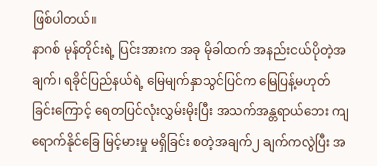ဖြစ်ပါတယ်။
နာဂစ် မုန်တိုင်းရဲ့ ပြင်းအားက အခု မိုခါထက် အနည်းငယ်ပိုတဲ့အချက်၊ ရခိုင်ပြည်နယ်ရဲ့ မြေမျက်နှာသွင်ပြင်က မြေပြန့်မဟုတ်ခြင်းကြောင့် ရေတပြင်လုံးလွှမ်းမိုးပြီး အသက်အန္တရာယ်ဘေး ကျရောက်နိုင်ခြေ မြင့်မားမှု မရှိခြင်း စတဲ့အချက်၂ ချက်ကလွဲပြီး အ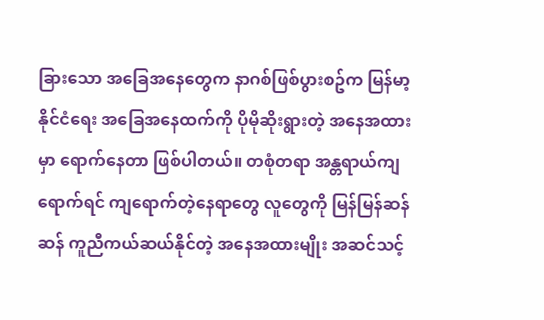ခြားသော အခြေအနေတွေက နာဂစ်ဖြစ်ပွားစဥ်က မြန်မာ့နိုင်ငံရေး အခြေအနေထက်ကို ပိုမိုဆိုးရွားတဲ့ အနေအထားမှာ ရောက်နေတာ ဖြစ်ပါတယ်။ တစုံတရာ အန္တရာယ်ကျရောက်ရင် ကျရောက်တဲ့နေရာတွေ လူတွေကို မြန်မြန်ဆန်ဆန် ကူညီကယ်ဆယ်နိုင်တဲ့ အနေအထားမျိုး အဆင်သင့်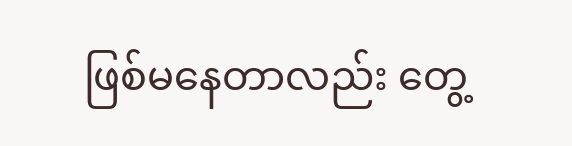ဖြစ်မနေတာလည်း တွေ့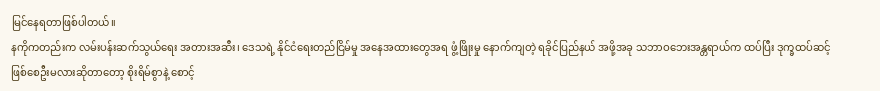မြင်နေရတာဖြစ်ပါတယ်။
နကိုကတည်းက လမ်းပန်းဆက်သွယ်ရေး အတားအဆီး၊ ဒေသရဲ့ နိုင်ငံရေးတည်ငြိမ်မှု အနေအထားတွေအရ ဖွံ့ဖြိုးမှု နောက်ကျတဲ့ ရခိုင်ပြည်နယ် အဖို့အခု သဘာဝဘေးအန္တရာယ်က ထပ်ပြီး ဒုက္ခထပ်ဆင့်ဖြစ်စေဦးမလားဆိုတာတော့ စိုးရိမ်စွာနဲ့ စောင့်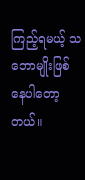ကြည့်ရမယ့် သဘောမျိုးဖြစ်နေပါတော့တယ်။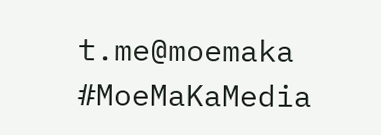t.me@moemaka
#MoeMaKaMedia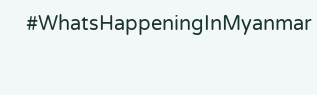#WhatsHappeningInMyanmar